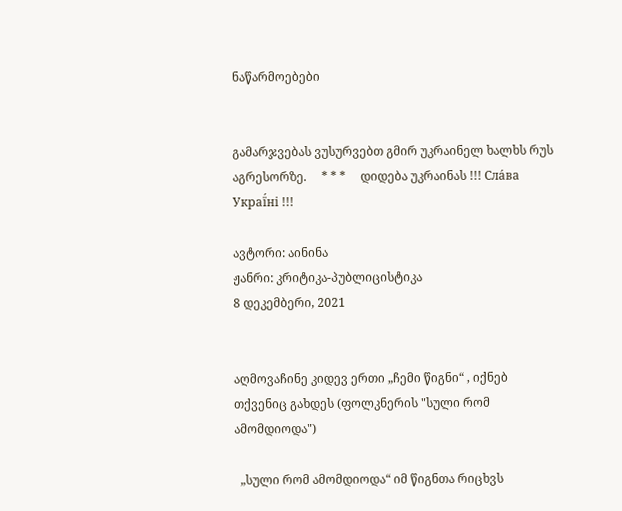ნაწარმოებები


გამარჯვებას ვუსურვებთ გმირ უკრაინელ ხალხს რუს აგრესორზე.     * * *     დიდება უკრაინას !!! Сла́ва Украї́ні !!!

ავტორი: აინინა
ჟანრი: კრიტიკა-პუბლიცისტიკა
8 დეკემბერი, 2021


აღმოვაჩინე კიდევ ერთი „ჩემი წიგნი“ , იქნებ თქვენიც გახდეს (ფოლკნერის "სული რომ ამომდიოდა")

  „სული რომ ამომდიოდა“ იმ წიგნთა რიცხვს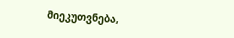მიეკუთვნება,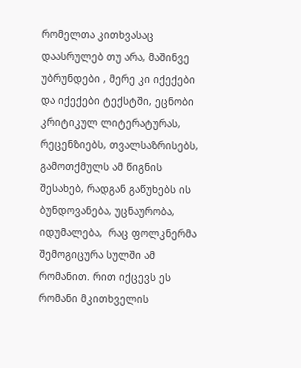რომელთა კითხვასაც დაასრულებ თუ არა, მაშინვე უბრუნდები , მერე კი იქექები და იქექები ტექსტში, ეცნობი კრიტიკულ ლიტერატურას, რეცენზიებს, თვალსაზრისებს, გამოთქმულს ამ წიგნის შესახებ, რადგან გაწუხებს ის ბუნდოვანება, უცნაურობა, იდუმალება,  რაც ფოლკნერმა შემოგიცურა სულში ამ რომანით. რით იქცევს ეს რომანი მკითხველის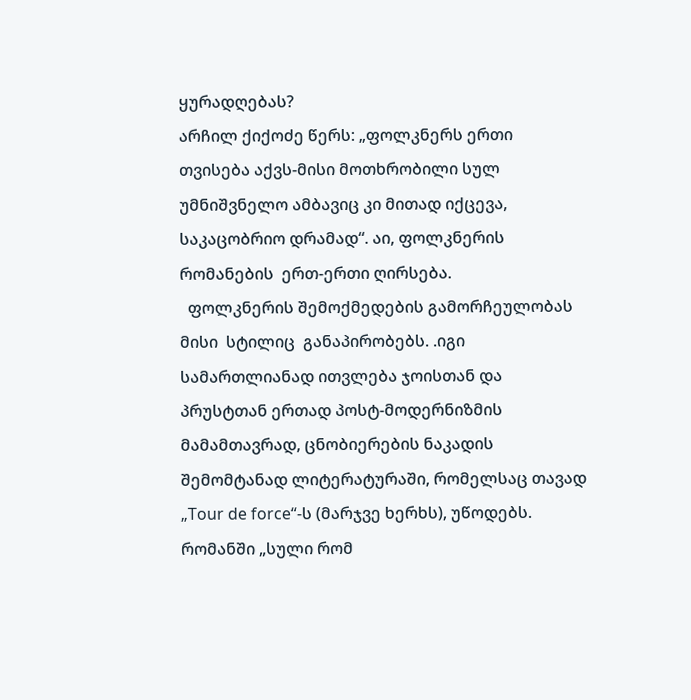ყურადღებას?
არჩილ ქიქოძე წერს: „ფოლკნერს ერთი თვისება აქვს-მისი მოთხრობილი სულ უმნიშვნელო ამბავიც კი მითად იქცევა, საკაცობრიო დრამად“. აი, ფოლკნერის რომანების  ერთ-ერთი ღირსება.
  ფოლკნერის შემოქმედების გამორჩეულობას მისი  სტილიც  განაპირობებს. .იგი სამართლიანად ითვლება ჯოისთან და პრუსტთან ერთად პოსტ-მოდერნიზმის მამამთავრად, ცნობიერების ნაკადის  შემომტანად ლიტერატურაში, რომელსაც თავად  „Tour de force“-ს (მარჯვე ხერხს), უწოდებს. რომანში „სული რომ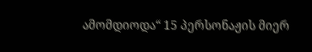ამომდიოდა“ 15 პერსონაჟის მიერ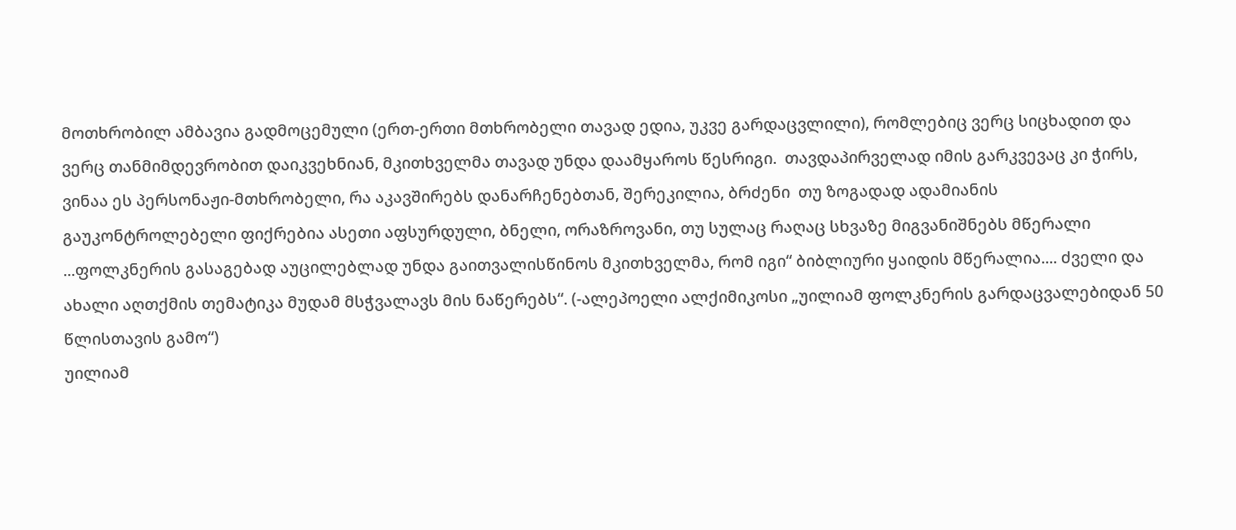მოთხრობილ ამბავია გადმოცემული (ერთ-ერთი მთხრობელი თავად ედია, უკვე გარდაცვლილი), რომლებიც ვერც სიცხადით და ვერც თანმიმდევრობით დაიკვეხნიან, მკითხველმა თავად უნდა დაამყაროს წესრიგი.  თავდაპირველად იმის გარკვევაც კი ჭირს, ვინაა ეს პერსონაჟი-მთხრობელი, რა აკავშირებს დანარჩენებთან, შერეკილია, ბრძენი  თუ ზოგადად ადამიანის გაუკონტროლებელი ფიქრებია ასეთი აფსურდული, ბნელი, ორაზროვანი, თუ სულაც რაღაც სხვაზე მიგვანიშნებს მწერალი ...ფოლკნერის გასაგებად აუცილებლად უნდა გაითვალისწინოს მკითხველმა, რომ იგი“ ბიბლიური ყაიდის მწერალია.... ძველი და ახალი აღთქმის თემატიკა მუდამ მსჭვალავს მის ნაწერებს“. (-ალეპოელი ალქიმიკოსი „უილიამ ფოლკნერის გარდაცვალებიდან 50 წლისთავის გამო“)
უილიამ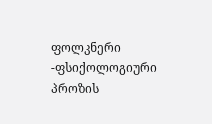ფოლკნერი -ფსიქოლოგიური პროზის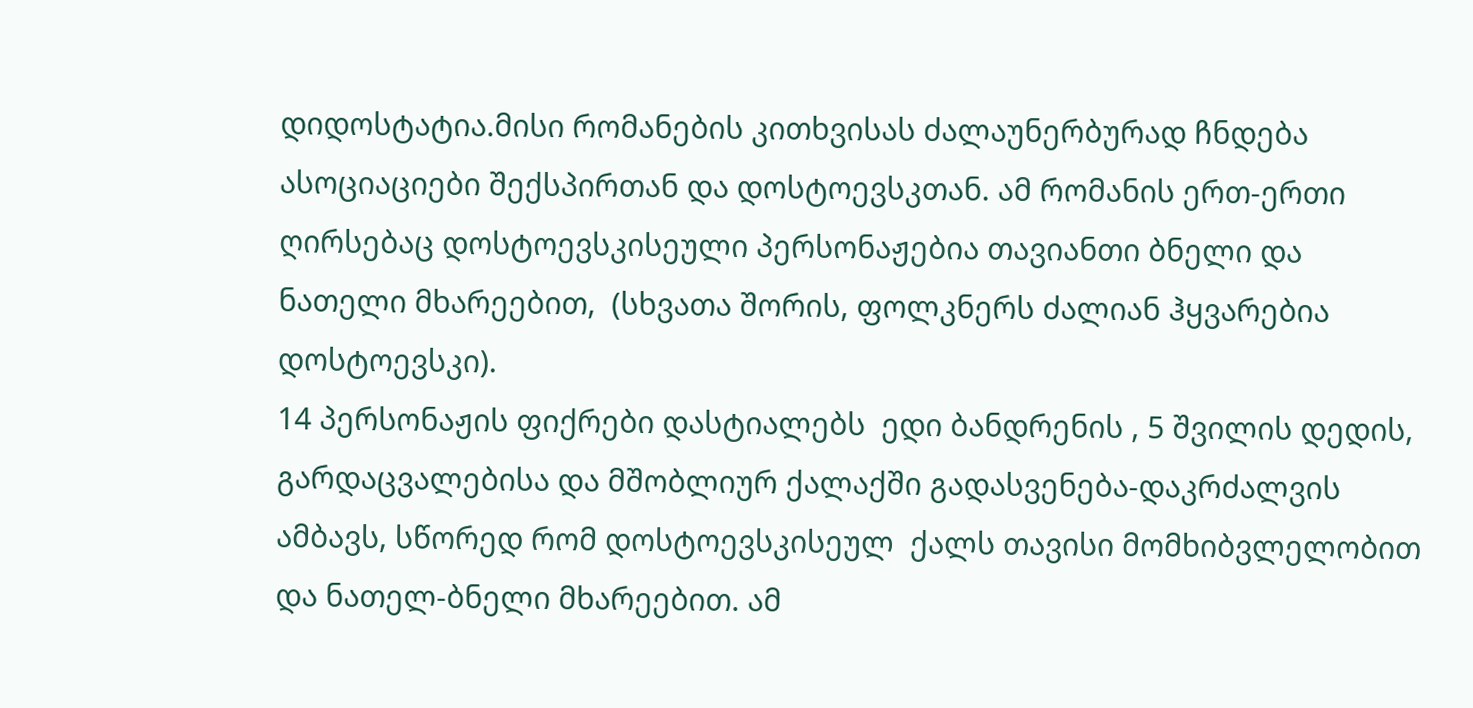დიდოსტატია.მისი რომანების კითხვისას ძალაუნერბურად ჩნდება ასოციაციები შექსპირთან და დოსტოევსკთან. ამ რომანის ერთ-ერთი ღირსებაც დოსტოევსკისეული პერსონაჟებია თავიანთი ბნელი და ნათელი მხარეებით,  (სხვათა შორის, ფოლკნერს ძალიან ჰყვარებია დოსტოევსკი).
14 პერსონაჟის ფიქრები დასტიალებს  ედი ბანდრენის , 5 შვილის დედის, გარდაცვალებისა და მშობლიურ ქალაქში გადასვენება-დაკრძალვის ამბავს, სწორედ რომ დოსტოევსკისეულ  ქალს თავისი მომხიბვლელობით და ნათელ-ბნელი მხარეებით. ამ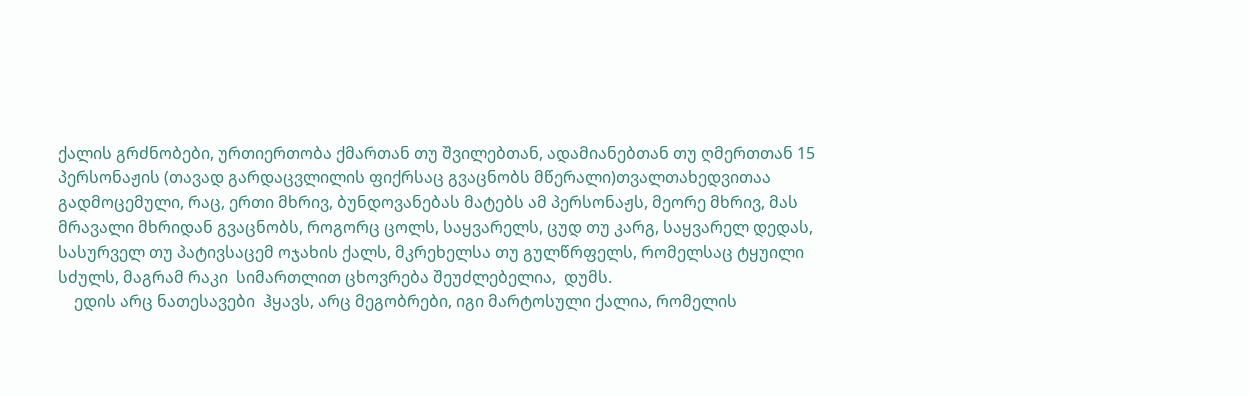ქალის გრძნობები, ურთიერთობა ქმართან თუ შვილებთან, ადამიანებთან თუ ღმერთთან 15 პერსონაჟის (თავად გარდაცვლილის ფიქრსაც გვაცნობს მწერალი)თვალთახედვითაა გადმოცემული, რაც, ერთი მხრივ, ბუნდოვანებას მატებს ამ პერსონაჟს, მეორე მხრივ, მას მრავალი მხრიდან გვაცნობს, როგორც ცოლს, საყვარელს, ცუდ თუ კარგ, საყვარელ დედას, სასურველ თუ პატივსაცემ ოჯახის ქალს, მკრეხელსა თუ გულწრფელს, რომელსაც ტყუილი სძულს, მაგრამ რაკი  სიმართლით ცხოვრება შეუძლებელია,  დუმს.
    ედის არც ნათესავები  ჰყავს, არც მეგობრები, იგი მარტოსული ქალია, რომელის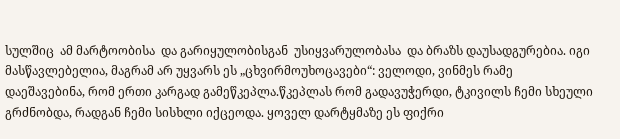სულშიც  ამ მარტოობისა  და გარიყულობისგან  უსიყვარულობასა  და ბრაზს დაუსადგურებია. იგი მასწავლებელია, მაგრამ არ უყვარს ეს „ცხვირმოუხოცავები“: ველოდი, ვინმეს რამე დაეშავებინა, რომ ერთი კარგად გამეწკეპლა.წკეპლას რომ გადავუჭერდი, ტკივილს ჩემი სხეული გრძნობდა, რადგან ჩემი სისხლი იქცეოდა. ყოველ დარტყმაზე ეს ფიქრი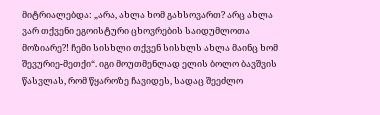მიტრიალებდა: „არა, ახლა ხომ გახსოვართ? არც ახლა ვარ თქვენი ეგოისტური ცხოვრების საიდუმლოთა მოზიარე?! ჩემი სისხლი თქვენ სისხლს ახლა მაინც ხომ შევურიე-მეთქი“. იგი მოუთმენლად ელის ბოლო ბავშვის წასვლას, რომ წყაროზე ჩავიდეს, სადაც შეეძლო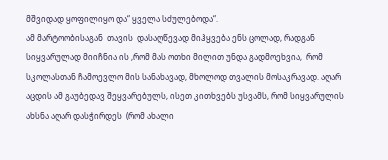მშვიდად ყოფილიყო და“ ყველა სძულებოდა“.
ამ მარტოობისაგან  თავის  დასაღწევად მიჰყვება ენს ცოლად, რადგან სიყვარულად მიიჩნია ის ,რომ მას ოთხი მილით უნდა გადმოეხვია,  რომ სკოლასთან ჩამოევლო მის სანახავად, მხოლოდ თვალის მოსაკრავად. აღარ აცდის ამ გაუბედავ შეყვარებულს, ისეთ კითხვებს უსვამს, რომ სიყვარულის ახსნა აღარ დასჭირდეს  (რომ ახალი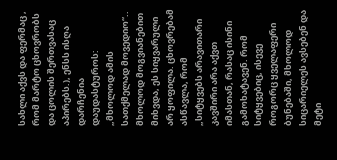სახლი აქვს და ფერმაც , რომ მარტო ცხოვრობს და ცოლის შერთვასაც აპირებს.), ენსს ისღა დარჩენია დაუდასტუროს: „მხოლოდ ამის სათქმელად მოვედიო“..  მხოლოდ მოგვიანებით მიხვდა, ეს სიყვარული არ ყოფილა. ცხოვრებამ ასწავლა, რომ  „სიტყვებს არავითარი კავშირი არა აქვთ იმასთან, რასაც ისინი გამოხატავენ. რომ სიტყვებიც, ისევე როგორც ყველაფერი ბუნებაში, მხოლოდ სიცარიელეს ავსებენ და მეტი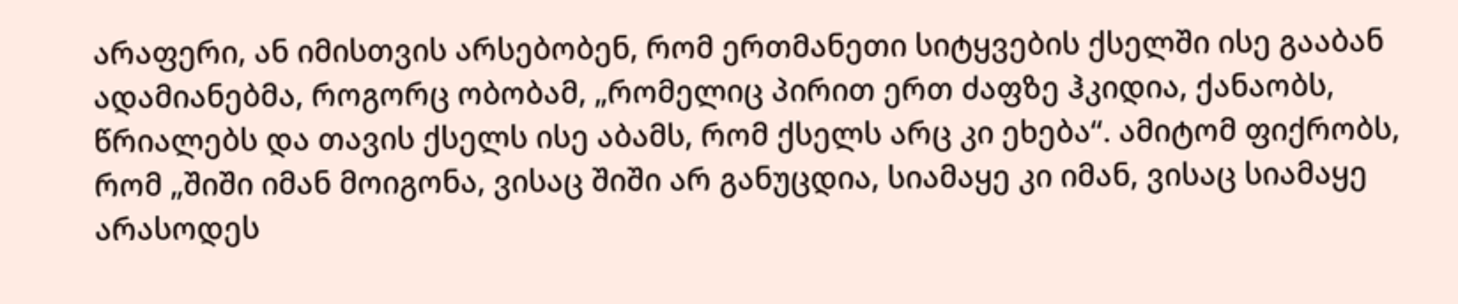არაფერი, ან იმისთვის არსებობენ, რომ ერთმანეთი სიტყვების ქსელში ისე გააბან ადამიანებმა, როგორც ობობამ, „რომელიც პირით ერთ ძაფზე ჰკიდია, ქანაობს, წრიალებს და თავის ქსელს ისე აბამს, რომ ქსელს არც კი ეხება“. ამიტომ ფიქრობს, რომ „შიში იმან მოიგონა, ვისაც შიში არ განუცდია, სიამაყე კი იმან, ვისაც სიამაყე არასოდეს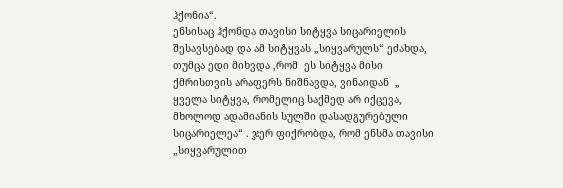ჰქონია“.
ენსისაც ჰქონდა თავისი სიტყვა სიცარიელის შესავსებად და ამ სიტყვას „სიყვარულს“ ეძახდა, თუმცა ედი მიხვდა ,რომ  ეს სიტყვა მისი ქმრისთვის არაფერს ნიშნავდა, ვინაიდან  „ ყველა სიტყვა, რომელიც საქმედ არ იქცევა, მხოლოდ ადამიანის სულში დასადგურებული სიცარიელეა“ . ჯერ ფიქრობდა, რომ ენსმა თავისი „სიყვარულით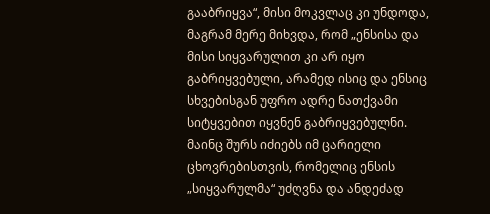გააბრიყვა“, მისი მოკვლაც კი უნდოდა, მაგრამ მერე მიხვდა, რომ „ენსისა და მისი სიყვარულით კი არ იყო გაბრიყვებული, არამედ ისიც და ენსიც  სხვებისგან უფრო ადრე ნათქვამი სიტყვებით იყვნენ გაბრიყვებულნი. მაინც შურს იძიებს იმ ცარიელი ცხოვრებისთვის, რომელიც ენსის „სიყვარულმა“ უძღვნა და ანდეძად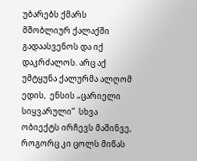უბარებს ქმარს მშობლიურ ქალაქში გადაასვენოს და იქ დაკრძალოს. არც აქ უმტყუნა ქალურმა ალღომ ედის,  ენსის „ცარიელი სიყვარული“  სხვა ობიექტს ირჩევს მაშინვე, როგორც კი ცოლს მიწას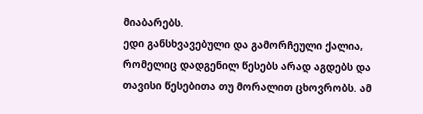მიაბარებს.
ედი განსხვავებული და გამორჩეული ქალია, რომელიც დადგენილ წესებს არად აგდებს და თავისი წესებითა თუ მორალით ცხოვრობს. ამ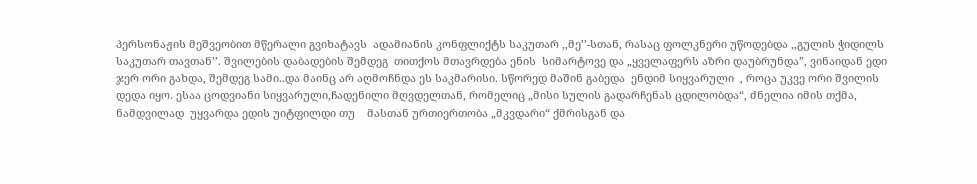პერსონაჟის მეშვეობით მწერალი გვიხატავს  ადამიანის კონფლიქტს საკუთარ ,,მე’’-სთან, რასაც ფოლკნერი უწოდებდა ,,გულის ჭიდილს საკუთარ თავთან’’. შვილების დაბადების შემდეგ  თითქოს მთავრდება ენის  სიმარტოვე და „ყველაფერს აზრი დაუბრუნდა”, ვინაიდან ედი ჯერ ორი გახდა, შემდეგ სამი..და მაინც არ აღმოჩნდა ეს საკმარისი. სწორედ მაშინ გაბედა  ენდიმ სიყვარული  , როცა უკვე ორი შვილის დედა იყო. ესაა ცოდვიანი სიყვარული,ჩადენილი მღვდელთან, რომელიც „მისი სულის გადარჩენას ცდილობდა“, ძნელია იმის თქმა, ნამდვილად  უყვარდა ედის უიტფილდი თუ    მასთან ურთიერთობა „მკვდარი“ ქმრისგან და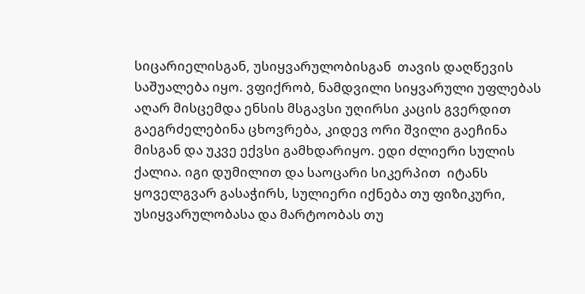სიცარიელისგან, უსიყვარულობისგან  თავის დაღწევის საშუალება იყო. ვფიქრობ, ნამდვილი სიყვარული უფლებას აღარ მისცემდა ენსის მსგავსი უღირსი კაცის გვერდით გაეგრძელებინა ცხოვრება, კიდევ ორი შვილი გაეჩინა მისგან და უკვე ექვსი გამხდარიყო. ედი ძლიერი სულის ქალია. იგი დუმილით და საოცარი სიკერპით  იტანს ყოველგვარ გასაჭირს, სულიერი იქნება თუ ფიზიკური, უსიყვარულობასა და მარტოობას თუ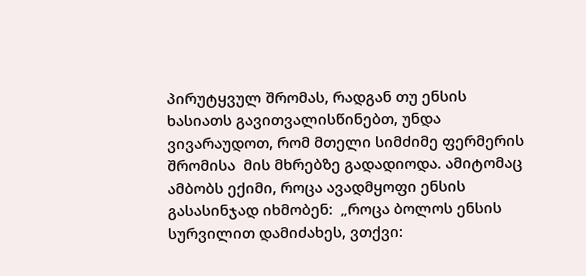პირუტყვულ შრომას, რადგან თუ ენსის ხასიათს გავითვალისწინებთ, უნდა ვივარაუდოთ, რომ მთელი სიმძიმე ფერმერის შრომისა  მის მხრებზე გადადიოდა. ამიტომაც ამბობს ექიმი, როცა ავადმყოფი ენსის გასასინჯად იხმობენ:  „როცა ბოლოს ენსის სურვილით დამიძახეს, ვთქვი: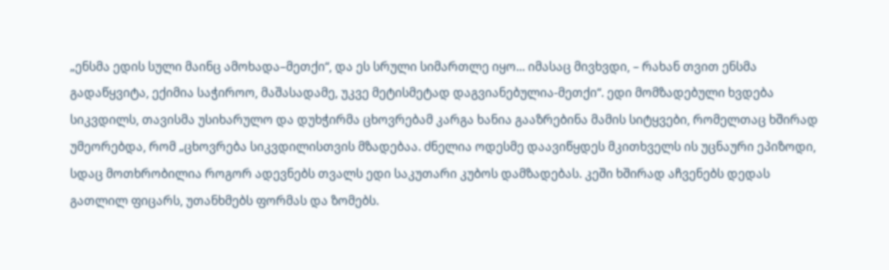„ენსმა ედის სული მაინც ამოხადა–მეთქი“, და ეს სრული სიმართლე იყო... იმასაც მივხვდი, – რახან თვით ენსმა გადაწყვიტა, ექიმია საჭიროო, მაშასადამე, უკვე მეტისმეტად დაგვიანებულია-მეთქი“. ედი მომზადებული ხვდება სიკვდილს, თავისმა უსიხარულო და დუხჭირმა ცხოვრებამ კარგა ხანია გააზრებინა მამის სიტყვები, რომელთაც ხშირად უმეორებდა, რომ „ცხოვრება სიკვდილისთვის მზადებაა. ძნელია ოდესმე დაავიწყდეს მკითხველს ის უცნაური ეპიზოდი, სდაც მოთხრობილია როგორ ადევნებს თვალს ედი საკუთარი კუბოს დამზადებას. კეში ხშირად აჩვენებს დედას გათლილ ფიცარს, უთანხმებს ფორმას და ზომებს.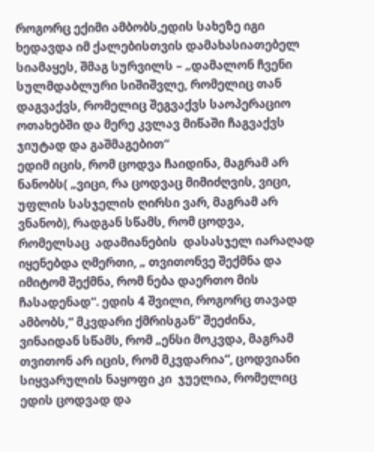როგორც ექიმი ამბობს,ედის სახეზე იგი ხედავდა იმ ქალებისთვის დამახასიათებელ  სიამაყეს, შმაგ სურვილს – „დამალონ ჩვენი სულმდაბლური სიშიშვლე, რომელიც თან დაგვაქვს, რომელიც შეგვაქვს საოპერაციო ოთახებში და მერე კვლავ მიწაში ჩაგვაქვს ჯიუტად და გაშმაგებით“
ედიმ იცის, რომ ცოდვა ჩაიდინა, მაგრამ არ ნანობს( „ვიცი, რა ცოდვაც მიმიძღვის, ვიცი, უფლის სასჯელის ღირსი ვარ, მაგრამ არ ვნანობ), რადგან სწამს, რომ ცოდვა, რომელსაც  ადამიანების  დასასჯელ იარაღად იყენებდა ღმერთი, „ თვითონვე შექმნა და  იმიტომ შექმნა, რომ ნება დაერთო მის ჩასადენად“. ედის 4 შვილი, როგორც თავად  ამბობს,“ მკვდარი ქმრისგან“ შეეძინა, ვინაიდან სწამს, რომ „ენსი მოკვდა, მაგრამ თვითონ არ იცის, რომ მკვდარია“, ცოდვიანი სიყვარულის ნაყოფი კი  ჯუელია, რომელიც ედის ცოდვად და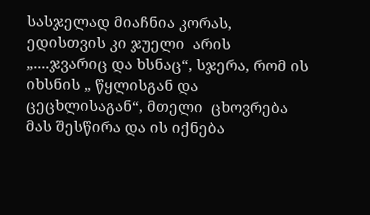სასჯელად მიაჩნია კორას, ედისთვის კი ჯუელი  არის „....ჯვარიც და ხსნაც“, სჯერა, რომ ის იხსნის „ წყლისგან და ცეცხლისაგან“, მთელი  ცხოვრება მას შესწირა და ის იქნება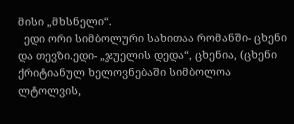მისი „მხსნელი“.
  ედი ორი სიმბოლური სახითაა რომანში- ცხენი და თევზი.ედი- „ჯუელის დედა“, ცხენია, (ცხენი ქრიტიანულ ხელოვნებაში სიმბოლოა ლტოლვის,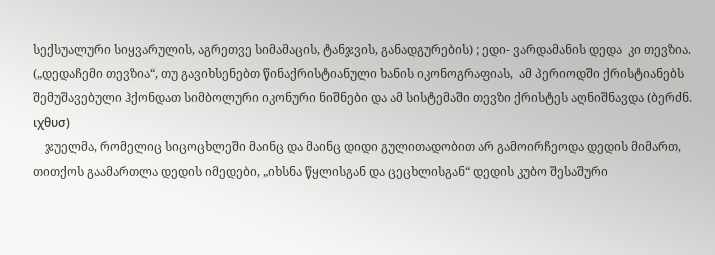სექსუალური სიყვარულის, აგრეთვე სიმამაცის, ტანჯვის, განადგურების) ; ედი- ვარდამანის დედა  კი თევზია. („დედაჩემი თევზია“, თუ გავიხსენებთ წინაქრისტიანული ხანის იკონოგრაფიას,  ამ პერიოდში ქრისტიანებს შემუშავებული ჰქონდათ სიმბოლური იკონური ნიშნები და ამ სისტემაში თევზი ქრისტეს აღნიშნავდა (ბერძნ. ιχθυσ)
    ჯუელმა, რომელიც სიცოცხლეში მაინც და მაინც დიდი გულითადობით არ გამოირჩეოდა დედის მიმართ, თითქოს გაამართლა დედის იმედები, „იხსნა წყლისგან და ცეცხლისგან“ დედის კუბო შესაშური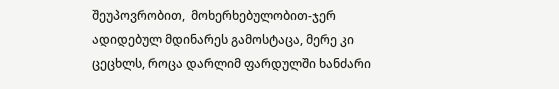შეუპოვრობით,  მოხერხებულობით-ჯერ ადიდებულ მდინარეს გამოსტაცა, მერე კი ცეცხლს, როცა დარლიმ ფარდულში ხანძარი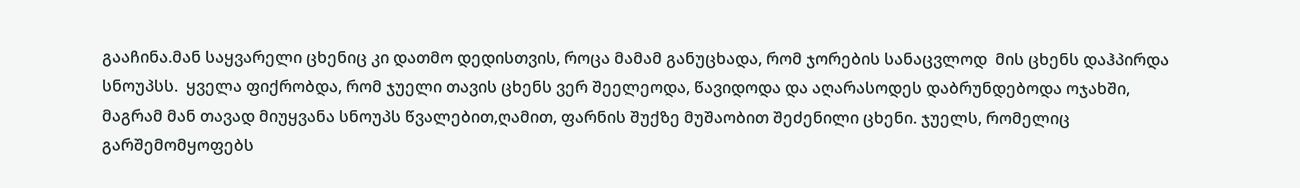გააჩინა.მან საყვარელი ცხენიც კი დათმო დედისთვის, როცა მამამ განუცხადა, რომ ჯორების სანაცვლოდ  მის ცხენს დაჰპირდა სნოუპსს.  ყველა ფიქრობდა, რომ ჯუელი თავის ცხენს ვერ შეელეოდა, წავიდოდა და აღარასოდეს დაბრუნდებოდა ოჯახში, მაგრამ მან თავად მიუყვანა სნოუპს წვალებით,ღამით, ფარნის შუქზე მუშაობით შეძენილი ცხენი. ჯუელს, რომელიც  გარშემომყოფებს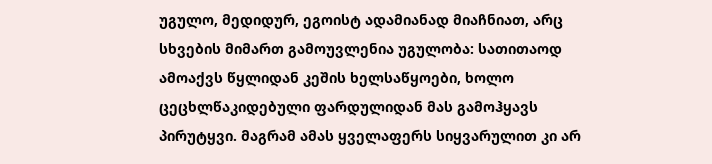უგულო, მედიდურ, ეგოისტ ადამიანად მიაჩნიათ, არც სხვების მიმართ გამოუვლენია უგულობა: სათითაოდ ამოაქვს წყლიდან კეშის ხელსაწყოები, ხოლო ცეცხლწაკიდებული ფარდულიდან მას გამოჰყავს პირუტყვი. მაგრამ ამას ყველაფერს სიყვარულით კი არ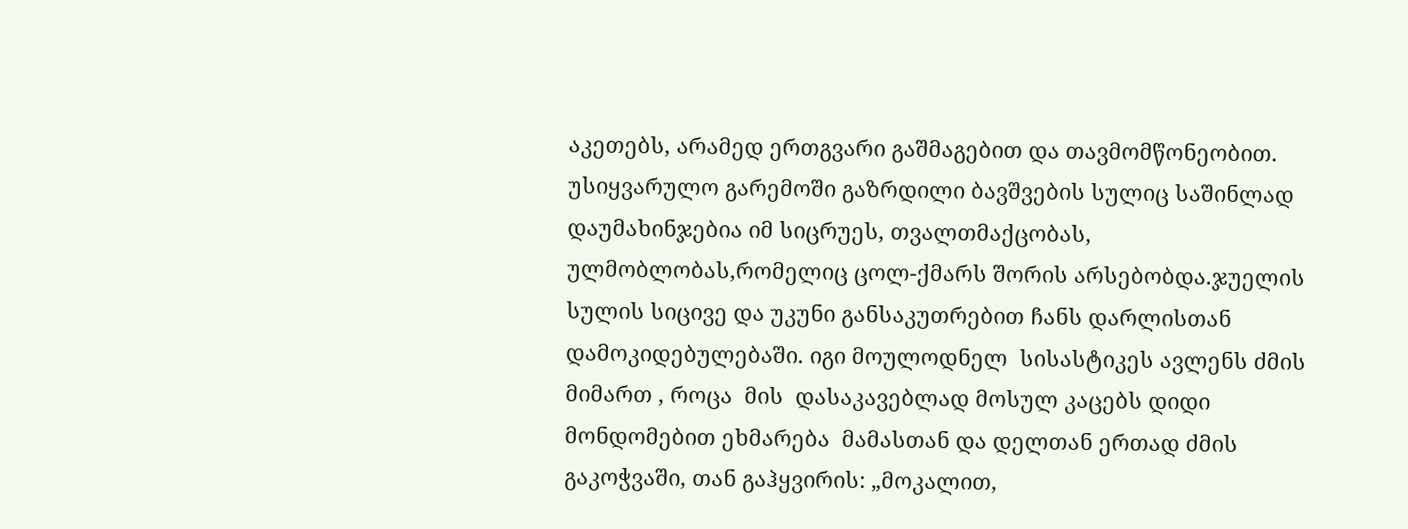აკეთებს, არამედ ერთგვარი გაშმაგებით და თავმომწონეობით. უსიყვარულო გარემოში გაზრდილი ბავშვების სულიც საშინლად დაუმახინჯებია იმ სიცრუეს, თვალთმაქცობას, ულმობლობას,რომელიც ცოლ-ქმარს შორის არსებობდა.ჯუელის სულის სიცივე და უკუნი განსაკუთრებით ჩანს დარლისთან დამოკიდებულებაში. იგი მოულოდნელ  სისასტიკეს ავლენს ძმის მიმართ , როცა  მის  დასაკავებლად მოსულ კაცებს დიდი მონდომებით ეხმარება  მამასთან და დელთან ერთად ძმის გაკოჭვაში, თან გაჰყვირის: „მოკალით,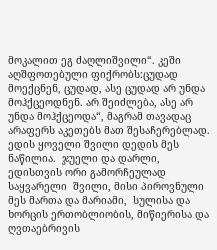მოკალით ეგ ძაღლიშვილი“. კეში აღშფოთებული ფიქრობს:ცუდად მოექცნენ, ცუდად, ასე ცუდად არ უნდა მოჰქცეოდნენ. არ შეიძლება, ასე არ უნდა მოჰქცეოდა“, მაგრამ თავადაც არაფერს აკეთებს მათ შესაჩერებლად.
ედის ყოველი შვილი დედის მეს ნაწილია.  ჯუელი და დარლი, ედისთვის ორი გამორჩეულად საყვარელი  შვილი, მისი პიროვნული მეს მართა და მარიამი,  სულისა და ხორცის ერთობლიობის, მიწიერისა და ღვთაებრივის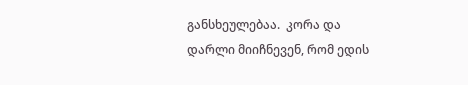განსხეულებაა.  კორა და დარლი მიიჩნევენ, რომ ედის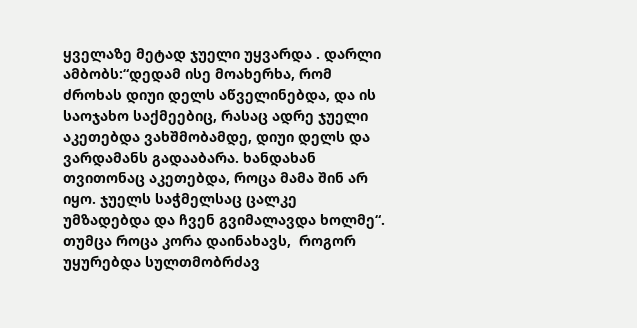ყველაზე მეტად ჯუელი უყვარდა . დარლი ამბობს:“დედამ ისე მოახერხა, რომ ძროხას დიუი დელს აწველინებდა, და ის საოჯახო საქმეებიც, რასაც ადრე ჯუელი აკეთებდა ვახშმობამდე, დიუი დელს და ვარდამანს გადააბარა. ხანდახან თვითონაც აკეთებდა, როცა მამა შინ არ იყო. ჯუელს საჭმელსაც ცალკე უმზადებდა და ჩვენ გვიმალავდა ხოლმე“.  თუმცა როცა კორა დაინახავს,  როგორ უყურებდა სულთმობრძავ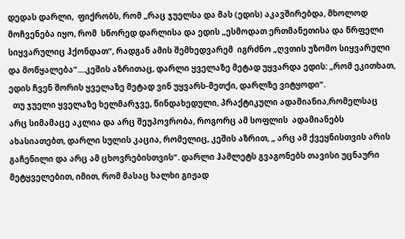დედას დარლი,  ფიქრობს, რომ „რაც ჯუელსა და მას (ედის) აკავშირებდა, მხოლოდ მოჩვენება იყო, რომ  სწორედ დარლისა და ედის „ესმოდათ ერთმანეთისა და წრფელი სიყვარულიც ჰქონდათ“, რადგან ამის შემხედვარემ  იგრძნო „ღვთის უზომო სიყვარული და მოწყალება“....კეშის აზრითაც, დარლი ყველაზე მეტად უყვარდა ედის: „რომ ეკითხათ, ედის ჩვენ შორის ყველაზე მეტად ვინ უყვარს-მეთქი, დარლზე ვიტყოდი“.
  თუ ჯუელი ყველაზე ხელმარჯვე, წინდახედული, პრაქტიკული ადამიანია,რომელსაც  არც სიმამაცე აკლია და არც შეუპოვრობა, როგორც ამ სოფლის  ადამიანებს ახასიათებთ, დარლი სულის კაცია, რომელიც, კეშის აზრით, „ არც ამ ქვეყნისთვის არის გაჩენილი და არც ამ ცხოვრებისთვის“. დარლი ჰამლეტს გვაგონებს თავისი უცნაური  მეტყველებით, იმით, რომ მასაც ხალხი გიჟად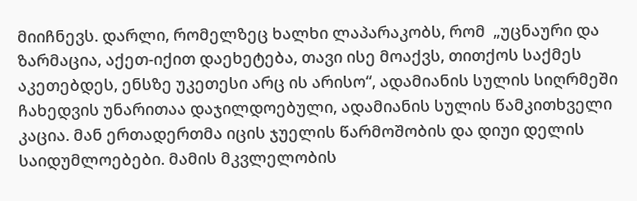მიიჩნევს. დარლი, რომელზეც ხალხი ლაპარაკობს, რომ  „უცნაური და ზარმაცია, აქეთ-იქით დაეხეტება, თავი ისე მოაქვს, თითქოს საქმეს აკეთებდეს, ენსზე უკეთესი არც ის არისო“, ადამიანის სულის სიღრმეში ჩახედვის უნარითაა დაჯილდოებული, ადამიანის სულის წამკითხველი კაცია. მან ერთადერთმა იცის ჯუელის წარმოშობის და დიუი დელის საიდუმლოებები. მამის მკვლელობის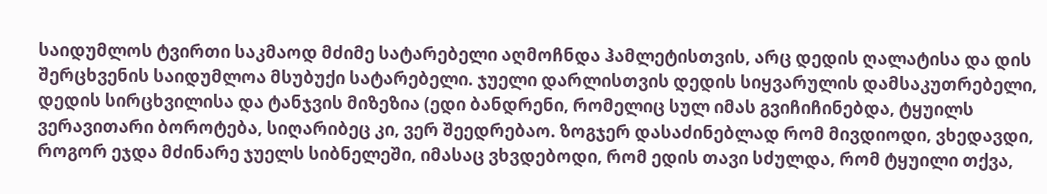საიდუმლოს ტვირთი საკმაოდ მძიმე სატარებელი აღმოჩნდა ჰამლეტისთვის, არც დედის ღალატისა და დის შერცხვენის საიდუმლოა მსუბუქი სატარებელი. ჯუელი დარლისთვის დედის სიყვარულის დამსაკუთრებელი, დედის სირცხვილისა და ტანჯვის მიზეზია (ედი ბანდრენი, რომელიც სულ იმას გვიჩიჩინებდა, ტყუილს ვერავითარი ბოროტება, სიღარიბეც კი, ვერ შეედრებაო. ზოგჯერ დასაძინებლად რომ მივდიოდი, ვხედავდი, როგორ ეჯდა მძინარე ჯუელს სიბნელეში, იმასაც ვხვდებოდი, რომ ედის თავი სძულდა, რომ ტყუილი თქვა,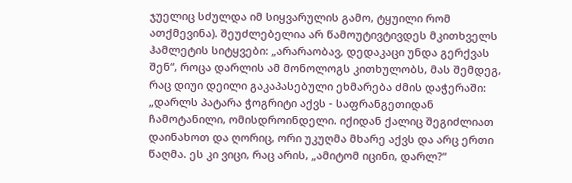ჯუელიც სძულდა იმ სიყვარულის გამო, ტყუილი რომ ათქმევინა). შეუძლებელია არ წამოუტივტივდეს მკითხველს ჰამლეტის სიტყვები: „არარაობავ, დედაკაცი უნდა გერქვას შენ“, როცა დარლის ამ მონოლოგს კითხულობს, მას შემდეგ, რაც დიუი დეილი გაკაპასებული ეხმარება ძმის დაჭერაში:
„დარლს პატარა ჭოგრიტი აქვს - საფრანგეთიდან ჩამოტანილი, ომისდროინდელი. იქიდან ქალიც შეგიძლიათ დაინახოთ და ღორიც, ორი უკუღმა მხარე აქვს და არც ერთი წაღმა. ეს კი ვიცი, რაც არის, „ამიტომ იცინი, დარლ?“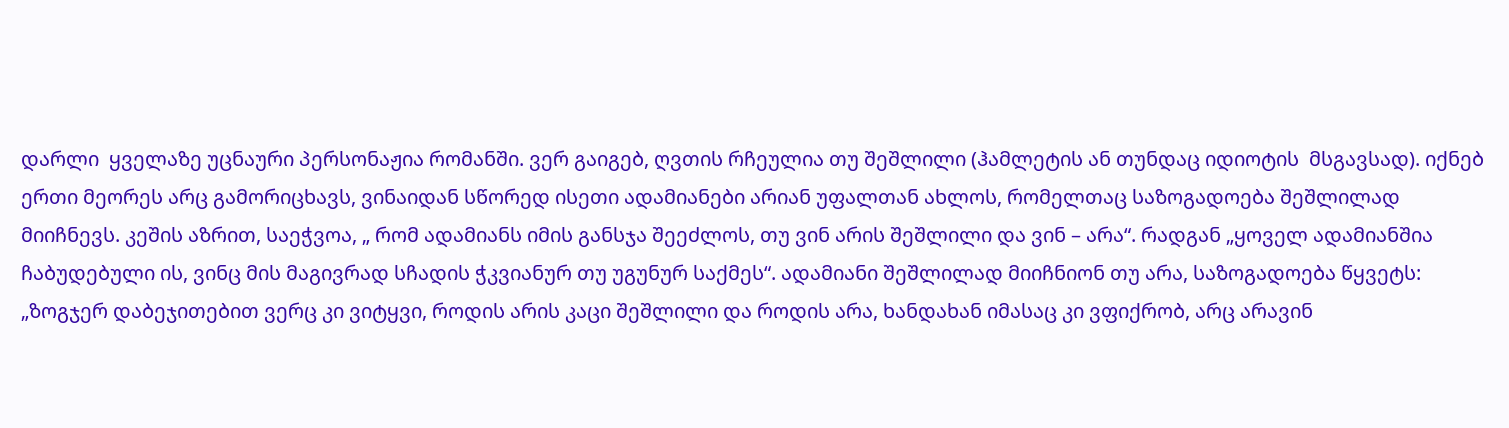დარლი  ყველაზე უცნაური პერსონაჟია რომანში. ვერ გაიგებ, ღვთის რჩეულია თუ შეშლილი (ჰამლეტის ან თუნდაც იდიოტის  მსგავსად). იქნებ ერთი მეორეს არც გამორიცხავს, ვინაიდან სწორედ ისეთი ადამიანები არიან უფალთან ახლოს, რომელთაც საზოგადოება შეშლილად მიიჩნევს. კეშის აზრით, საეჭვოა, „ რომ ადამიანს იმის განსჯა შეეძლოს, თუ ვინ არის შეშლილი და ვინ – არა“. რადგან „ყოველ ადამიანშია ჩაბუდებული ის, ვინც მის მაგივრად სჩადის ჭკვიანურ თუ უგუნურ საქმეს“. ადამიანი შეშლილად მიიჩნიონ თუ არა, საზოგადოება წყვეტს:  „ზოგჯერ დაბეჯითებით ვერც კი ვიტყვი, როდის არის კაცი შეშლილი და როდის არა, ხანდახან იმასაც კი ვფიქრობ, არც არავინ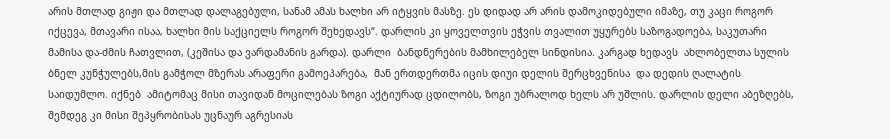არის მთლად გიჟი და მთლად დალაგებული, სანამ ამას ხალხი არ იტყვის მასზე. ეს დიდად არ არის დამოკიდებული იმაზე, თუ კაცი როგორ იქცევა, მთავარი ისაა, ხალხი მის საქციელს როგორ შეხედავს“. დარლის კი ყოველთვის ეჭვის თვალით უყურებს საზოგადოება, საკუთარი მამისა და-ძმის ჩათვლით, (კეშისა და ვარდამანის გარდა). დარლი  ბანდნერების მამხილებელ სინდისია. კარგად ხედავს  ახლობელთა სულის ბნელ კუნჭულებს,მის გამჭოლ მზერას არაფერი გამოეპარება,  მან ერთდერთმა იცის დიუი დელის შერცხვენისა  და დედის ღალატის საიდუმლო. იქნებ  ამიტომაც მისი თავიდან მოცილებას ზოგი აქტიურად ცდილობს, ზოგი უბრალოდ ხელს არ უშლის. დარლის დელი აბეზღებს, შემდეგ კი მისი შეპყრობისას უცნაურ აგრესიას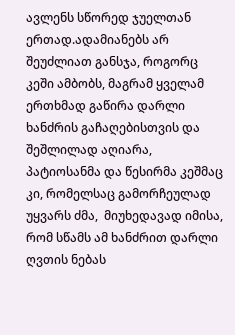ავლენს სწორედ ჯუელთან ერთად.ადამიანებს არ შეუძლიათ განსჯა, როგორც კეში ამბობს, მაგრამ ყველამ ერთხმად გაწირა დარლი ხანძრის გაჩაღებისთვის და შეშლილად აღიარა, პატიოსანმა და წესირმა კეშმაც კი, რომელსაც გამორჩეულად უყვარს ძმა,  მიუხედავად იმისა, რომ სწამს ამ ხანძრით დარლი ღვთის ნებას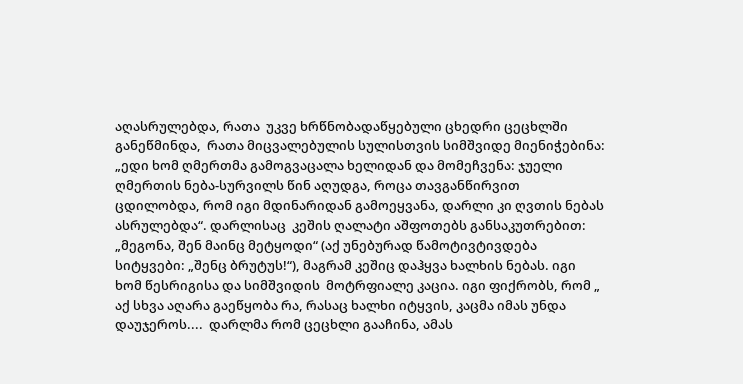აღასრულებდა, რათა  უკვე ხრწნობადაწყებული ცხედრი ცეცხლში განეწმინდა,  რათა მიცვალებულის სულისთვის სიმშვიდე მიენიჭებინა: „ედი ხომ ღმერთმა გამოგვაცალა ხელიდან და მომეჩვენა: ჯუელი ღმერთის ნება-სურვილს წინ აღუდგა, როცა თავგანწირვით ცდილობდა, რომ იგი მდინარიდან გამოეყვანა, დარლი კი ღვთის ნებას ასრულებდა“. დარლისაც  კეშის ღალატი აშფოთებს განსაკუთრებით: „მეგონა, შენ მაინც მეტყოდი“ (აქ უნებურად წამოტივტივდება სიტყვები: „შენც ბრუტუს!“), მაგრამ კეშიც დაჰყვა ხალხის ნებას. იგი ხომ წესრიგისა და სიმშვიდის  მოტრფიალე კაცია. იგი ფიქრობს, რომ „ აქ სხვა აღარა გაეწყობა რა, რასაც ხალხი იტყვის, კაცმა იმას უნდა დაუჯეროს....  დარლმა რომ ცეცხლი გააჩინა, ამას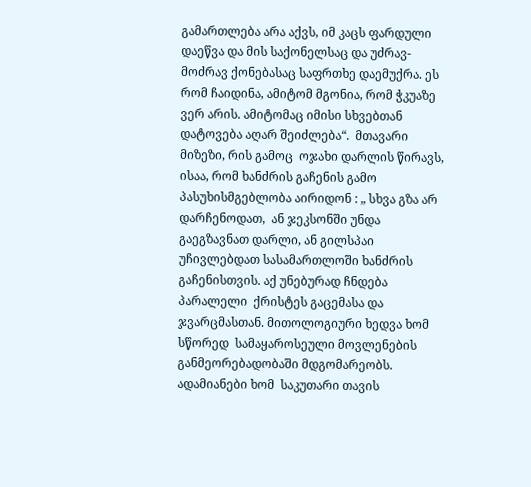გამართლება არა აქვს, იმ კაცს ფარდული დაეწვა და მის საქონელსაც და უძრავ-მოძრავ ქონებასაც საფრთხე დაემუქრა. ეს რომ ჩაიდინა, ამიტომ მგონია, რომ ჭკუაზე ვერ არის. ამიტომაც იმისი სხვებთან დატოვება აღარ შეიძლება“.  მთავარი მიზეზი, რის გამოც  ოჯახი დარლის წირავს, ისაა, რომ ხანძრის გაჩენის გამო პასუხისმგებლობა აირიდონ : „ სხვა გზა არ  დარჩენოდათ,  ან ჯეკსონში უნდა გაეგზავნათ დარლი, ან გილსპაი უჩივლებდათ სასამართლოში ხანძრის გაჩენისთვის. აქ უნებურად ჩნდება პარალელი  ქრისტეს გაცემასა და ჯვარცმასთან. მითოლოგიური ხედვა ხომ სწორედ  სამაყაროსეული მოვლენების განმეორებადობაში მდგომარეობს.  ადამიანები ხომ  საკუთარი თავის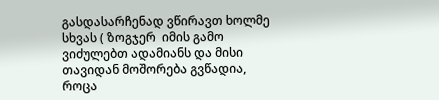გასდასარჩენად ვწირავთ ხოლმე სხვას ( ზოგჯერ  იმის გამო ვიძულებთ ადამიანს და მისი თავიდან მოშორება გვწადია, როცა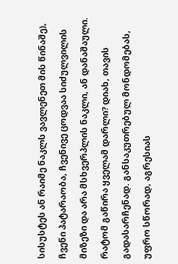სისუსტეს ან რაიმე ნაკლს ვავლენეთ მის წინაშე), ჩვენი პატარაობა, ჩვენივე ცოდვაა სიძულვილის მიზეზი და არა მსხვერპლის ნაკლი, ან დანაშაული. რატომ გაწირა ყველამ დარლი? დიახ, თავის გადასარჩენად. განსაკუთრებულ მონდომებას, უფრო სწორად, აგრესიას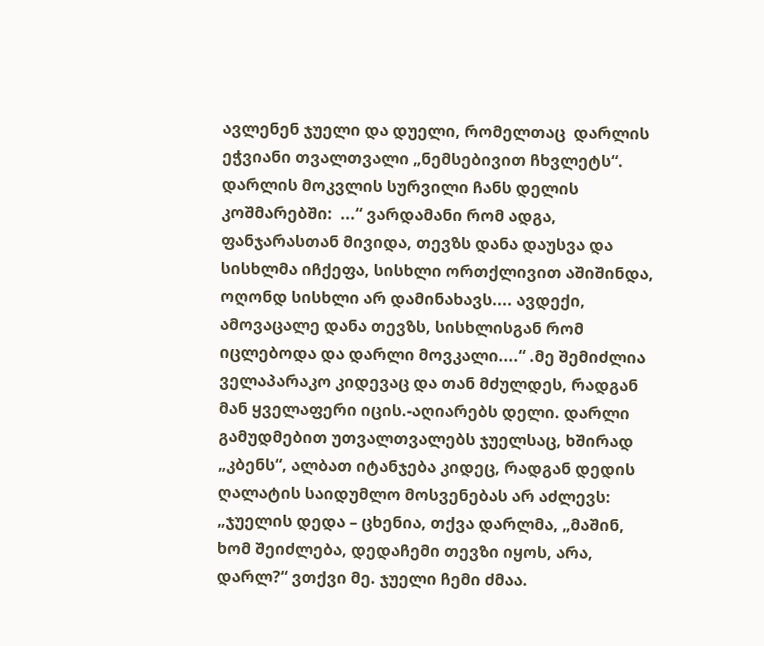ავლენენ ჯუელი და დუელი, რომელთაც  დარლის ეჭვიანი თვალთვალი „ნემსებივით ჩხვლეტს“. დარლის მოკვლის სურვილი ჩანს დელის კოშმარებში:  ...“ ვარდამანი რომ ადგა, ფანჯარასთან მივიდა, თევზს დანა დაუსვა და სისხლმა იჩქეფა, სისხლი ორთქლივით აშიშინდა, ოღონდ სისხლი არ დამინახავს.... ავდექი, ამოვაცალე დანა თევზს, სისხლისგან რომ იცლებოდა და დარლი მოვკალი....“ .მე შემიძლია ველაპარაკო კიდევაც და თან მძულდეს, რადგან მან ყველაფერი იცის.-აღიარებს დელი. დარლი გამუდმებით უთვალთვალებს ჯუელსაც, ხშირად „კბენს“, ალბათ იტანჯება კიდეც, რადგან დედის ღალატის საიდუმლო მოსვენებას არ აძლევს: „ჯუელის დედა – ცხენია, თქვა დარლმა, „მაშინ, ხომ შეიძლება, დედაჩემი თევზი იყოს, არა, დარლ?“ ვთქვი მე. ჯუელი ჩემი ძმაა.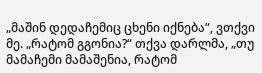„მაშინ დედაჩემიც ცხენი იქნება“, ვთქვი მე. „რატომ გგონია?“ თქვა დარლმა, „თუ მამაჩემი მამაშენია, რატომ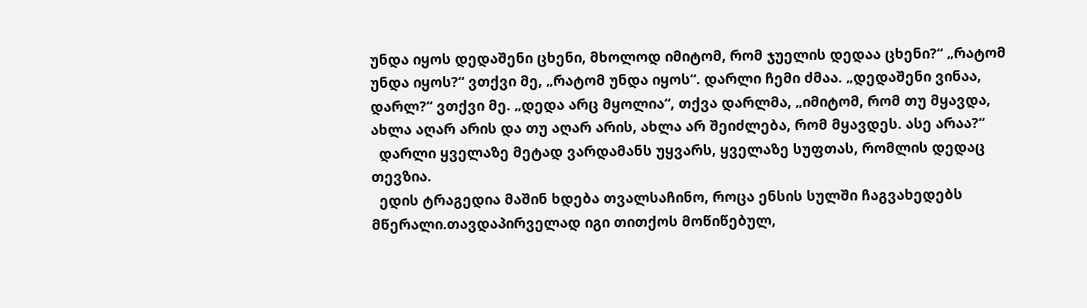უნდა იყოს დედაშენი ცხენი, მხოლოდ იმიტომ, რომ ჯუელის დედაა ცხენი?“ „რატომ უნდა იყოს?“ ვთქვი მე, „რატომ უნდა იყოს“. დარლი ჩემი ძმაა. „დედაშენი ვინაა, დარლ?“ ვთქვი მე. „დედა არც მყოლია“, თქვა დარლმა, „იმიტომ, რომ თუ მყავდა, ახლა აღარ არის და თუ აღარ არის, ახლა არ შეიძლება, რომ მყავდეს. ასე არაა?“
  დარლი ყველაზე მეტად ვარდამანს უყვარს, ყველაზე სუფთას, რომლის დედაც თევზია.
  ედის ტრაგედია მაშინ ხდება თვალსაჩინო, როცა ენსის სულში ჩაგვახედებს მწერალი.თავდაპირველად იგი თითქოს მოწიწებულ,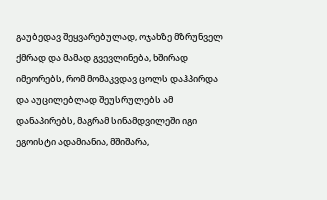გაუბედავ შეყვარებულად, ოჯახზე მზრუნველ ქმრად და მამად გვევლინება, ხშირად იმეორებს, რომ მომაკვდავ ცოლს დაჰპირდა და აუცილებლად შეუსრულებს ამ დანაპირებს, მაგრამ სინამდვილეში იგი ეგოისტი ადამიანია, მშიშარა,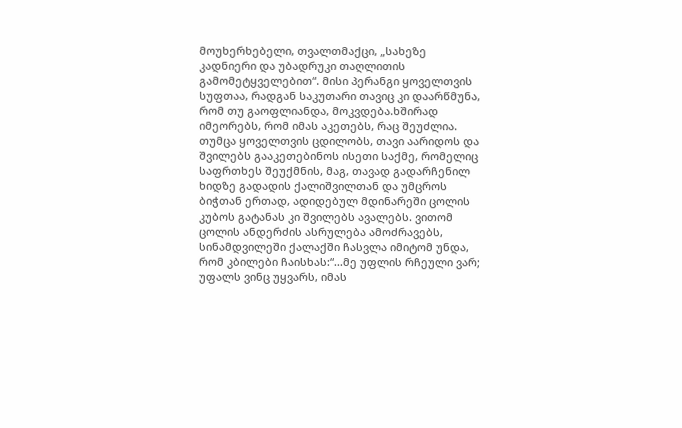მოუხერხებელი, თვალთმაქცი, „სახეზე კადნიერი და უბადრუკი თაღლითის გამომეტყველებით“. მისი პერანგი ყოველთვის სუფთაა, რადგან საკუთარი თავიც კი დაარწმუნა, რომ თუ გაოფლიანდა, მოკვდება.ხშირად იმეორებს, რომ იმას აკეთებს, რაც შეუძლია. თუმცა ყოველთვის ცდილობს, თავი აარიდოს და შვილებს გააკეთებინოს ისეთი საქმე, რომელიც საფრთხეს შეუქმნის, მაგ, თავად გადარჩენილ ხიდზე გადადის ქალიშვილთან და უმცროს ბიჭთან ერთად, ადიდებულ მდინარეში ცოლის კუბოს გატანას კი შვილებს ავალებს. ვითომ ცოლის ანდერძის ასრულება ამოძრავებს, სინამდვილეში ქალაქში ჩასვლა იმიტომ უნდა, რომ კბილები ჩაისხას:“...მე უფლის რჩეული ვარ; უფალს ვინც უყვარს, იმას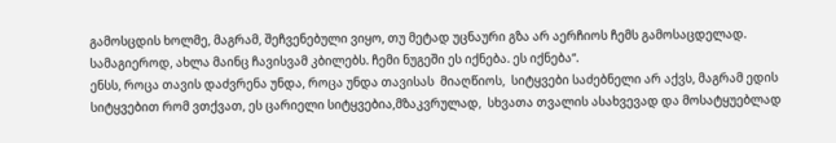გამოსცდის ხოლმე, მაგრამ, შეჩვენებული ვიყო, თუ მეტად უცნაური გზა არ აერჩიოს ჩემს გამოსაცდელად. სამაგიეროდ, ახლა მაინც ჩავისვამ კბილებს. ჩემი ნუგეში ეს იქნება. ეს იქნება“.
ენსს, როცა თავის დაძვრენა უნდა, როცა უნდა თავისას  მიაღწიოს,  სიტყვები საძებნელი არ აქვს, მაგრამ ედის სიტყვებით რომ ვთქვათ, ეს ცარიელი სიტყვებია,მზაკვრულად,  სხვათა თვალის ასახვევად და მოსატყუებლად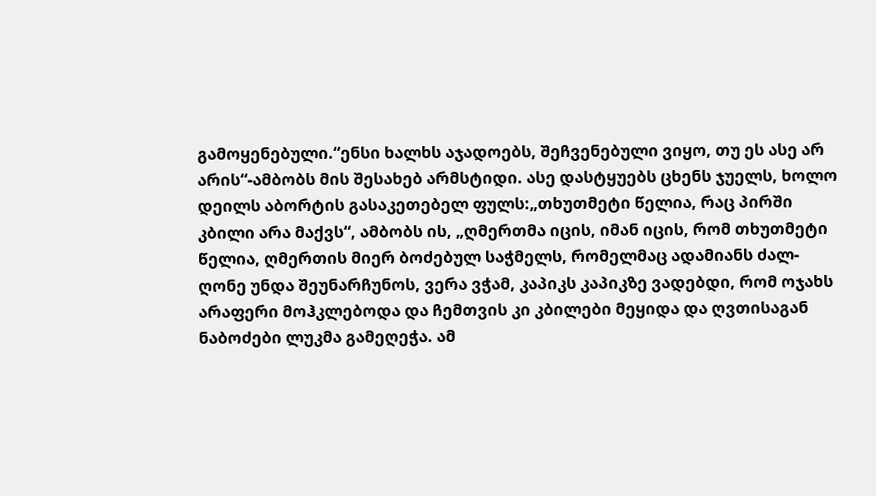გამოყენებული.“ენსი ხალხს აჯადოებს, შეჩვენებული ვიყო, თუ ეს ასე არ არის“-ამბობს მის შესახებ არმსტიდი. ასე დასტყუებს ცხენს ჯუელს, ხოლო დეილს აბორტის გასაკეთებელ ფულს:„თხუთმეტი წელია, რაც პირში კბილი არა მაქვს“, ამბობს ის, „ღმერთმა იცის, იმან იცის, რომ თხუთმეტი წელია, ღმერთის მიერ ბოძებულ საჭმელს, რომელმაც ადამიანს ძალ-ღონე უნდა შეუნარჩუნოს, ვერა ვჭამ, კაპიკს კაპიკზე ვადებდი, რომ ოჯახს არაფერი მოჰკლებოდა და ჩემთვის კი კბილები მეყიდა და ღვთისაგან ნაბოძები ლუკმა გამეღეჭა. ამ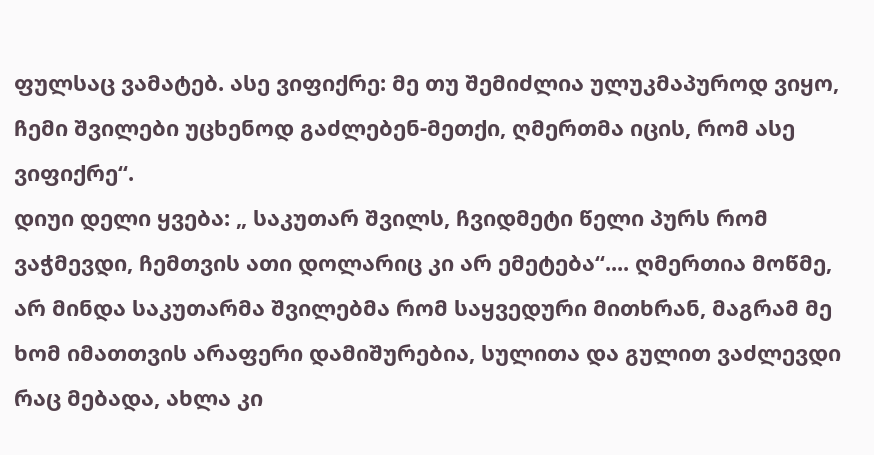ფულსაც ვამატებ. ასე ვიფიქრე: მე თუ შემიძლია ულუკმაპუროდ ვიყო, ჩემი შვილები უცხენოდ გაძლებენ-მეთქი, ღმერთმა იცის, რომ ასე ვიფიქრე“.
დიუი დელი ყვება: „ საკუთარ შვილს, ჩვიდმეტი წელი პურს რომ ვაჭმევდი, ჩემთვის ათი დოლარიც კი არ ემეტება“.... ღმერთია მოწმე, არ მინდა საკუთარმა შვილებმა რომ საყვედური მითხრან, მაგრამ მე ხომ იმათთვის არაფერი დამიშურებია, სულითა და გულით ვაძლევდი რაც მებადა, ახლა კი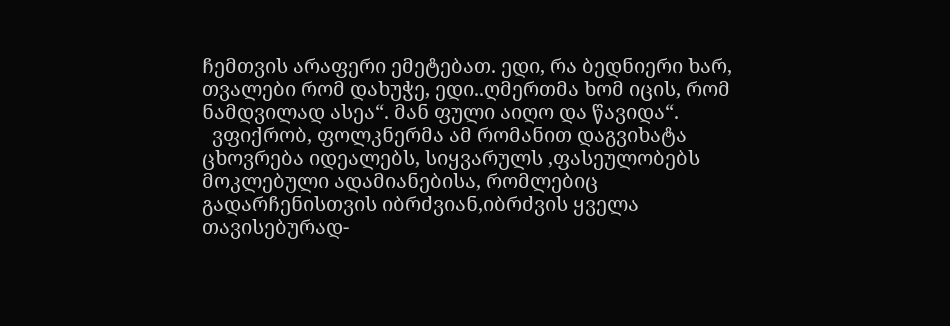ჩემთვის არაფერი ემეტებათ. ედი, რა ბედნიერი ხარ, თვალები რომ დახუჭე, ედი..ღმერთმა ხომ იცის, რომ ნამდვილად ასეა“. მან ფული აიღო და წავიდა“.
  ვფიქრობ, ფოლკნერმა ამ რომანით დაგვიხატა ცხოვრება იდეალებს, სიყვარულს ,ფასეულობებს მოკლებული ადამიანებისა, რომლებიც გადარჩენისთვის იბრძვიან,იბრძვის ყველა თავისებურად-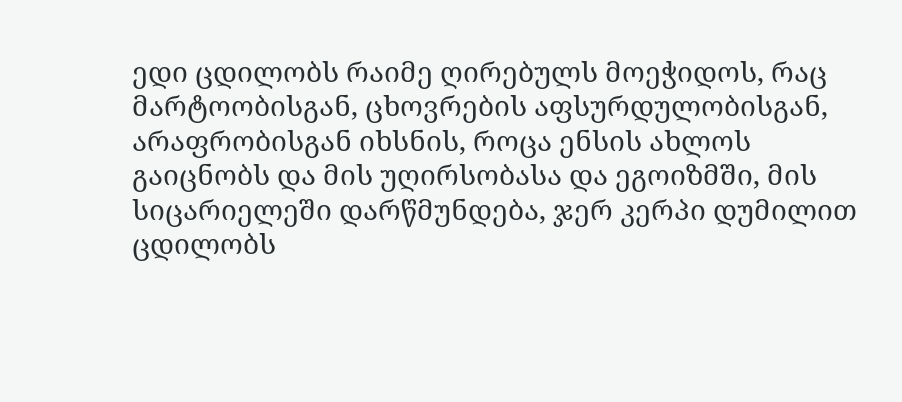ედი ცდილობს რაიმე ღირებულს მოეჭიდოს, რაც მარტოობისგან, ცხოვრების აფსურდულობისგან, არაფრობისგან იხსნის, როცა ენსის ახლოს გაიცნობს და მის უღირსობასა და ეგოიზმში, მის სიცარიელეში დარწმუნდება, ჯერ კერპი დუმილით ცდილობს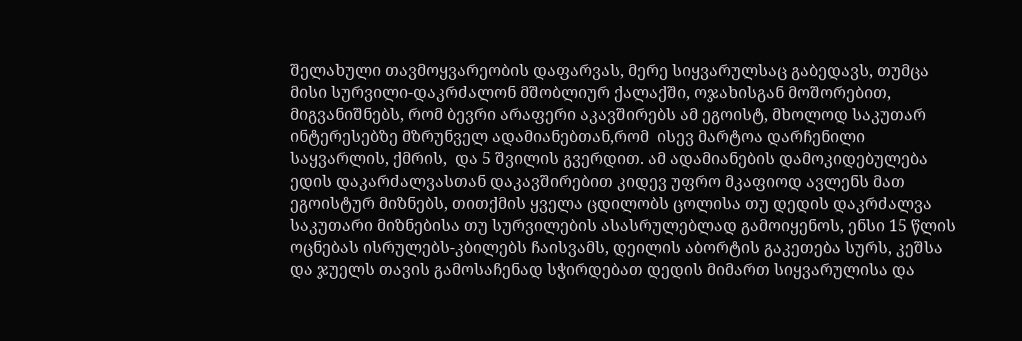შელახული თავმოყვარეობის დაფარვას, მერე სიყვარულსაც გაბედავს, თუმცა მისი სურვილი-დაკრძალონ მშობლიურ ქალაქში, ოჯახისგან მოშორებით, მიგვანიშნებს, რომ ბევრი არაფერი აკავშირებს ამ ეგოისტ, მხოლოდ საკუთარ  ინტერესებზე მზრუნველ ადამიანებთან,რომ  ისევ მარტოა დარჩენილი საყვარლის, ქმრის,  და 5 შვილის გვერდით. ამ ადამიანების დამოკიდებულება ედის დაკარძალვასთან დაკავშირებით კიდევ უფრო მკაფიოდ ავლენს მათ ეგოისტურ მიზნებს, თითქმის ყველა ცდილობს ცოლისა თუ დედის დაკრძალვა საკუთარი მიზნებისა თუ სურვილების ასასრულებლად გამოიყენოს, ენსი 15 წლის ოცნებას ისრულებს-კბილებს ჩაისვამს, დეილის აბორტის გაკეთება სურს, კეშსა  და ჯუელს თავის გამოსაჩენად სჭირდებათ დედის მიმართ სიყვარულისა და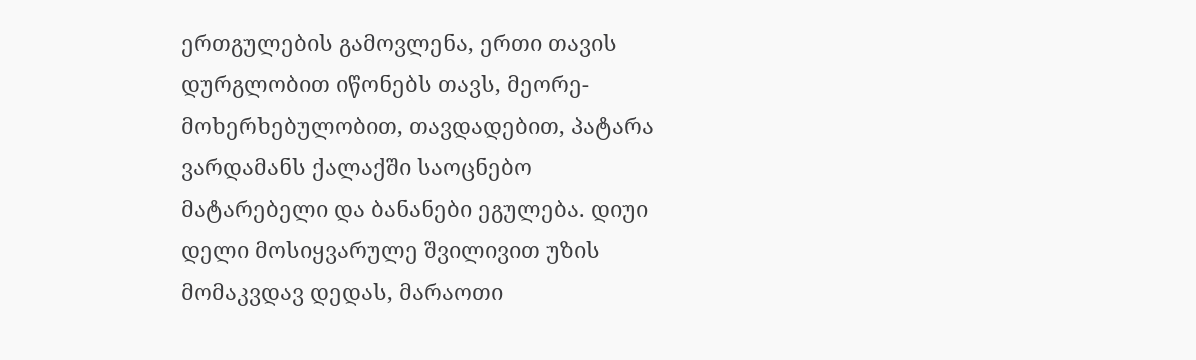ერთგულების გამოვლენა, ერთი თავის დურგლობით იწონებს თავს, მეორე-მოხერხებულობით, თავდადებით, პატარა ვარდამანს ქალაქში საოცნებო მატარებელი და ბანანები ეგულება. დიუი დელი მოსიყვარულე შვილივით უზის მომაკვდავ დედას, მარაოთი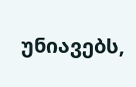უნიავებს,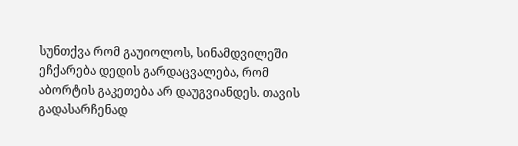სუნთქვა რომ გაუიოლოს, სინამდვილეში ეჩქარება დედის გარდაცვალება, რომ აბორტის გაკეთება არ დაუგვიანდეს. თავის გადასარჩენად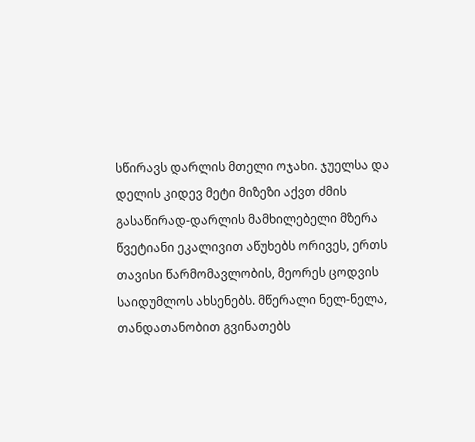სწირავს დარლის მთელი ოჯახი. ჯუელსა და დელის კიდევ მეტი მიზეზი აქვთ ძმის გასაწირად-დარლის მამხილებელი მზერა წვეტიანი ეკალივით აწუხებს ორივეს, ერთს თავისი წარმომავლობის, მეორეს ცოდვის საიდუმლოს ახსენებს. მწერალი ნელ-ნელა, თანდათანობით გვინათებს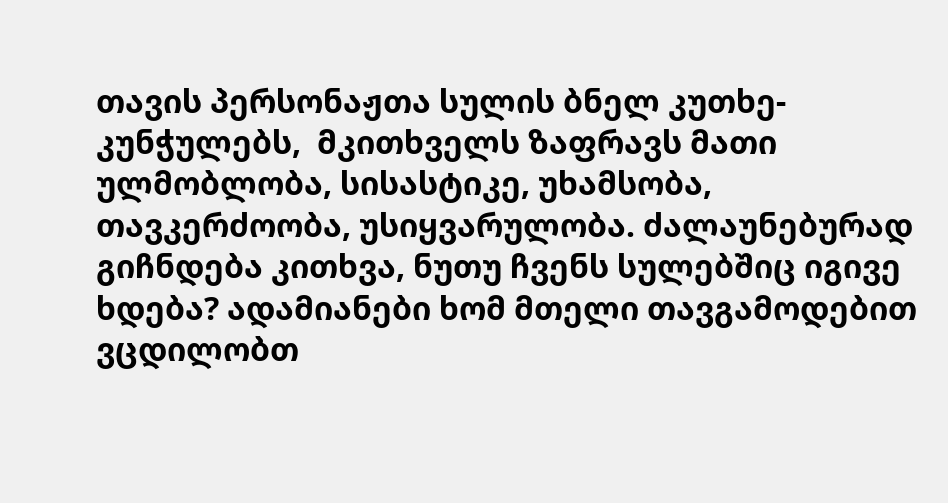თავის პერსონაჟთა სულის ბნელ კუთხე-კუნჭულებს,  მკითხველს ზაფრავს მათი ულმობლობა, სისასტიკე, უხამსობა, თავკერძოობა, უსიყვარულობა. ძალაუნებურად გიჩნდება კითხვა, ნუთუ ჩვენს სულებშიც იგივე ხდება? ადამიანები ხომ მთელი თავგამოდებით ვცდილობთ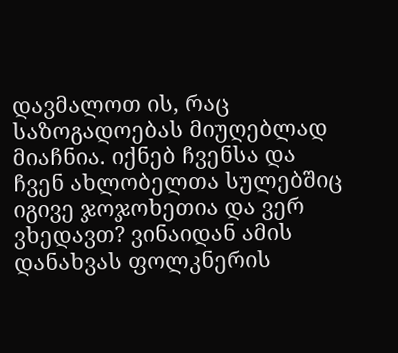დავმალოთ ის, რაც საზოგადოებას მიუღებლად მიაჩნია. იქნებ ჩვენსა და ჩვენ ახლობელთა სულებშიც იგივე ჯოჯოხეთია და ვერ ვხედავთ? ვინაიდან ამის დანახვას ფოლკნერის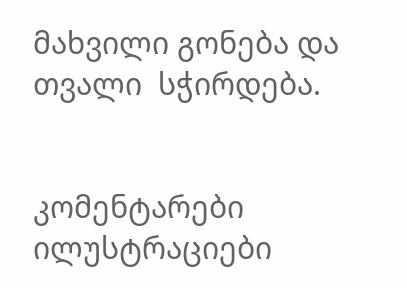მახვილი გონება და თვალი  სჭირდება.


კომენტარები ილუსტრაციები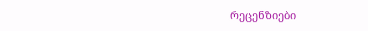რეცენზიები